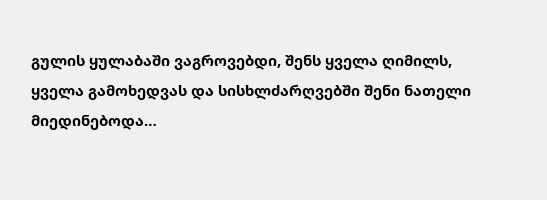გულის ყულაბაში ვაგროვებდი, შენს ყველა ღიმილს, ყველა გამოხედვას და სისხლძარღვებში შენი ნათელი მიედინებოდა…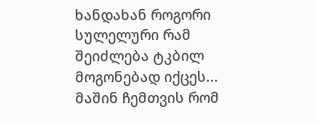ხანდახან როგორი სულელური რამ შეიძლება ტკბილ მოგონებად იქცეს... მაშინ ჩემთვის რომ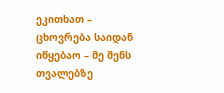ეკითხათ – ცხოვრება საიდან იწყებაო – მე შენს თვალებზე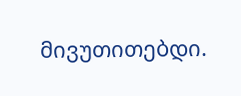მივუთითებდი.